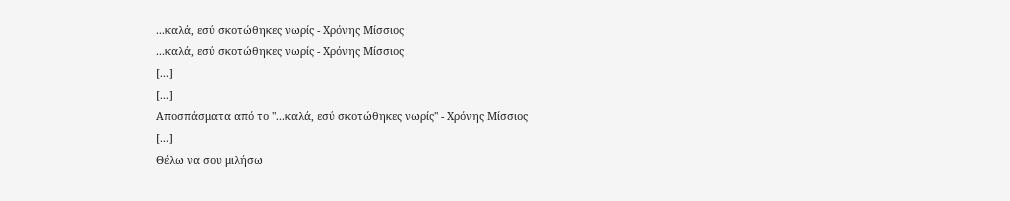...καλά, εσύ σκοτώθηκες νωρίς - Χρόνης Μίσσιος
...καλά, εσύ σκοτώθηκες νωρίς - Χρόνης Μίσσιος
[...]
[...]
Αποσπάσματα από το "...καλά, εσύ σκοτώθηκες νωρίς" - Χρόνης Μίσσιος
[...]
Θέλω να σου μιλήσω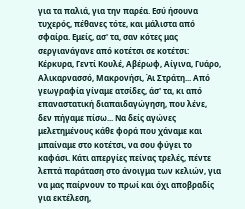για τα παλιά, για την παρέα. Εσύ ήσουνα τυχερός, πέθανες τότε, και μάλιστα από σφαίρα. Εμείς, ασ' τα, σαν κότες μας σεργιανάγανε από κοτέτσι σε κοτέτσι: Κέρκυρα, Γεντί Κουλέ, Αβέρωφ, Αίγινα, Γυάρο, Αλικαρνασσό, Μακρονήσι, Άι Στράτη... Από γεωγραφία γίναμε ατσίδες, άσ' τα, κι από επαναστατική διαπαιδαγώγηση, που λένε, δεν πήγαμε πίσω... Να δείς αγώνες μελετημένους κάθε φορά που χάναμε και μπαίναμε στο κοτέτσι, να σου φύγει το καφάσι. Κάτι απεργίες πείνας τρελές, πέντε λεπτά παράταση στο άνοιγμα των κελιών, για να μας παίρνουν το πρωί και όχι αποβραδίς για εκτέλεση,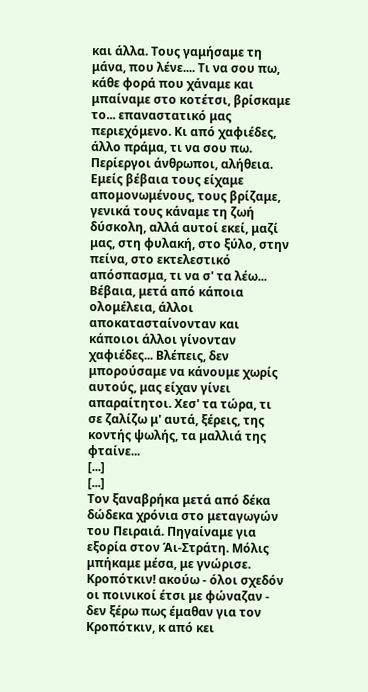και άλλα. Τους γαμήσαμε τη μάνα, που λένε.... Τι να σου πω, κάθε φορά που χάναμε και μπαίναμε στο κοτέτσι, βρίσκαμε το... επαναστατικό μας περιεχόμενο. Κι από χαφιέδες, άλλο πράμα, τι να σου πω. Περίεργοι άνθρωποι, αλήθεια. Εμείς βέβαια τους είχαμε απομονωμένους, τους βρίζαμε, γενικά τους κάναμε τη ζωή δύσκολη, αλλά αυτοί εκεί, μαζί μας, στη φυλακή, στο ξύλο, στην πείνα, στο εκτελεστικό απόσπασμα, τι να σ' τα λέω... Βέβαια, μετά από κάποια ολομέλεια, άλλοι αποκατασταίνονταν και κάποιοι άλλοι γίνονταν χαφιέδες... Βλέπεις, δεν μπορούσαμε να κάνουμε χωρίς αυτούς, μας είχαν γίνει απαραίτητοι. Χεσ' τα τώρα, τι σε ζαλίζω μ' αυτά, ξέρεις, της κοντής ψωλής, τα μαλλιά της φταίνε...
[...]
[...]
Τον ξαναβρήκα μετά από δέκα δώδεκα χρόνια στο μεταγωγών του Πειραιά. Πηγαίναμε για εξορία στον Άι-Στράτη. Μόλις μπήκαμε μέσα, με γνώρισε. Κροπότκιν! ακούω - όλοι σχεδόν οι ποινικοί έτσι με φώναζαν - δεν ξέρω πως έμαθαν για τον Κροπότκιν, κ από κει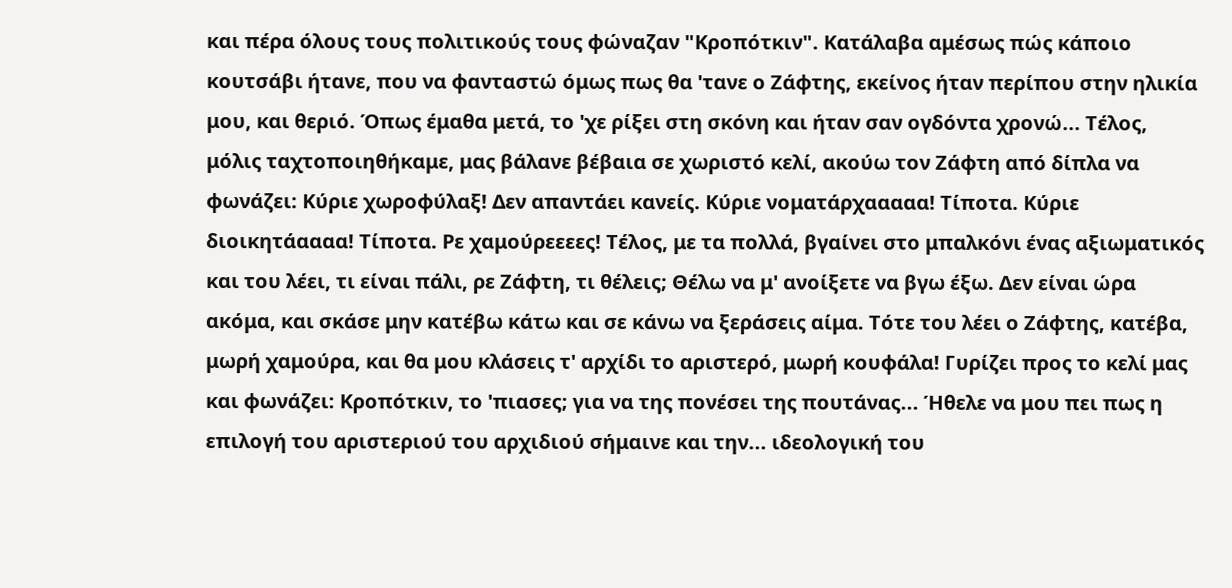και πέρα όλους τους πολιτικούς τους φώναζαν "Κροπότκιν". Κατάλαβα αμέσως πώς κάποιο κουτσάβι ήτανε, που να φανταστώ όμως πως θα 'τανε ο Ζάφτης, εκείνος ήταν περίπου στην ηλικία μου, και θεριό. Όπως έμαθα μετά, το 'χε ρίξει στη σκόνη και ήταν σαν ογδόντα χρονώ... Τέλος, μόλις ταχτοποιηθήκαμε, μας βάλανε βέβαια σε χωριστό κελί, ακούω τον Ζάφτη από δίπλα να φωνάζει: Κύριε χωροφύλαξ! Δεν απαντάει κανείς. Κύριε νοματάρχααααα! Τίποτα. Κύριε διοικητάαααα! Τίποτα. Ρε χαμούρεεεες! Τέλος, με τα πολλά, βγαίνει στο μπαλκόνι ένας αξιωματικός και του λέει, τι είναι πάλι, ρε Ζάφτη, τι θέλεις; Θέλω να μ' ανοίξετε να βγω έξω. Δεν είναι ώρα ακόμα, και σκάσε μην κατέβω κάτω και σε κάνω να ξεράσεις αίμα. Τότε του λέει ο Ζάφτης, κατέβα, μωρή χαμούρα, και θα μου κλάσεις τ' αρχίδι το αριστερό, μωρή κουφάλα! Γυρίζει προς το κελί μας και φωνάζει: Κροπότκιν, το 'πιασες; για να της πονέσει της πουτάνας... Ήθελε να μου πει πως η επιλογή του αριστεριού του αρχιδιού σήμαινε και την... ιδεολογική του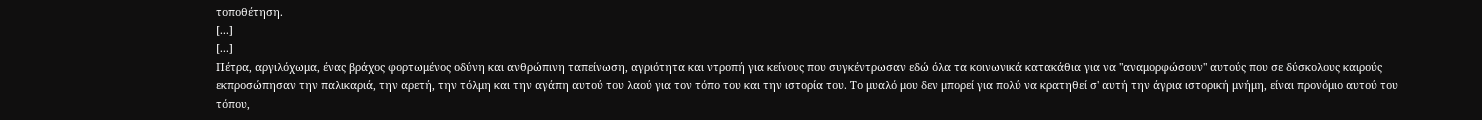τοποθέτηση.
[...]
[...]
Πέτρα, αργιλόχωμα, ένας βράχος φορτωμένος οδύνη και ανθρώπινη ταπείνωση, αγριότητα και ντροπή για κείνους που συγκέντρωσαν εδώ όλα τα κοινωνικά κατακάθια για να "αναμορφώσουν" αυτούς που σε δύσκολους καιρούς εκπροσώπησαν την παλικαριά, την αρετή, την τόλμη και την αγάπη αυτού του λαού για τον τόπο του και την ιστορία του. Το μυαλό μου δεν μπορεί για πολύ να κρατηθεί σ' αυτή την άγρια ιστορική μνήμη, είναι προνόμιο αυτού του τόπου,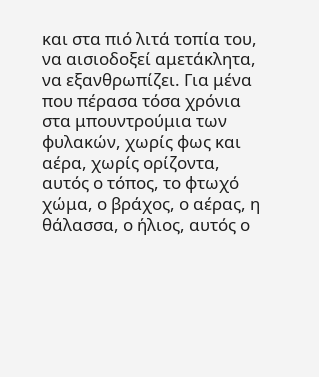και στα πιό λιτά τοπία του, να αισιοδοξεί αμετάκλητα, να εξανθρωπίζει. Για μένα που πέρασα τόσα χρόνια στα μπουντρούμια των φυλακών, χωρίς φως και αέρα, χωρίς ορίζοντα, αυτός ο τόπος, το φτωχό χώμα, ο βράχος, ο αέρας, η θάλασσα, ο ήλιος, αυτός ο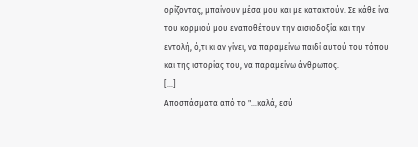ορίζοντας, μπαίνουν μέσα μου και με κατακτούν. Σε κάθε ίνα του κορμιού μου εναποθέτουν την αισιοδοξία και την εντολή, ό,τι κι αν γίνει, να παραμείνω παιδί αυτού του τόπου και της ιστορίας του, να παραμείνω άνθρωπος.
[...]
Αποσπάσματα από το "...καλά, εσύ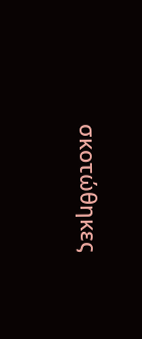σκοτώθηκες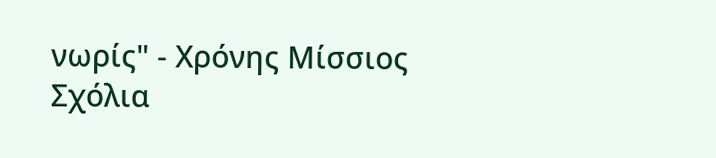νωρίς" - Χρόνης Μίσσιος
Σχόλια